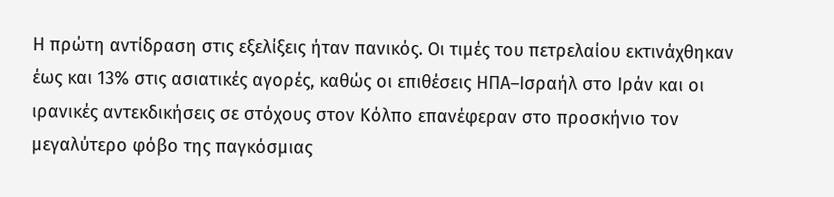Η πρώτη αντίδραση στις εξελίξεις ήταν πανικός. Οι τιμές του πετρελαίου εκτινάχθηκαν έως και 13% στις ασιατικές αγορές, καθώς οι επιθέσεις ΗΠΑ–Ισραήλ στο Ιράν και οι ιρανικές αντεκδικήσεις σε στόχους στον Κόλπο επανέφεραν στο προσκήνιο τον μεγαλύτερο φόβο της παγκόσμιας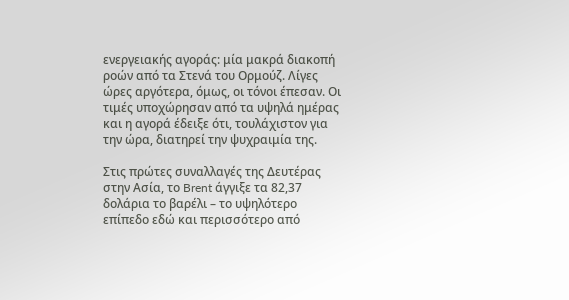ενεργειακής αγοράς: μία μακρά διακοπή ροών από τα Στενά του Ορμούζ. Λίγες ώρες αργότερα, όμως, οι τόνοι έπεσαν. Οι τιμές υποχώρησαν από τα υψηλά ημέρας και η αγορά έδειξε ότι, τουλάχιστον για την ώρα, διατηρεί την ψυχραιμία της.

Στις πρώτες συναλλαγές της Δευτέρας στην Ασία, το Brent άγγιξε τα 82,37 δολάρια το βαρέλι – το υψηλότερο επίπεδο εδώ και περισσότερο από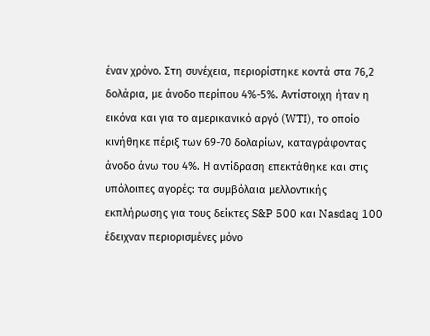έναν χρόνο. Στη συνέχεια, περιορίστηκε κοντά στα 76,2 δολάρια, με άνοδο περίπου 4%-5%. Αντίστοιχη ήταν η εικόνα και για το αμερικανικό αργό (WTI), το οποίο κινήθηκε πέριξ των 69-70 δολαρίων, καταγράφοντας άνοδο άνω του 4%. Η αντίδραση επεκτάθηκε και στις υπόλοιπες αγορές: τα συμβόλαια μελλοντικής εκπλήρωσης για τους δείκτες S&P 500 και Nasdaq 100 έδειχναν περιορισμένες μόνο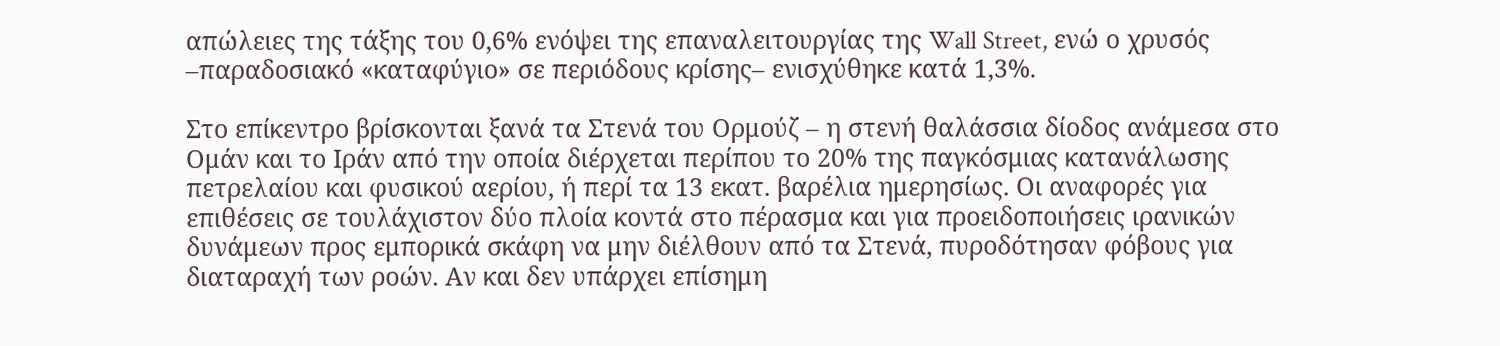απώλειες της τάξης του 0,6% ενόψει της επαναλειτουργίας της Wall Street, ενώ ο χρυσός –παραδοσιακό «καταφύγιο» σε περιόδους κρίσης– ενισχύθηκε κατά 1,3%.

Στο επίκεντρο βρίσκονται ξανά τα Στενά του Ορμούζ – η στενή θαλάσσια δίοδος ανάμεσα στο Ομάν και το Ιράν από την οποία διέρχεται περίπου το 20% της παγκόσμιας κατανάλωσης πετρελαίου και φυσικού αερίου, ή περί τα 13 εκατ. βαρέλια ημερησίως. Οι αναφορές για επιθέσεις σε τουλάχιστον δύο πλοία κοντά στο πέρασμα και για προειδοποιήσεις ιρανικών δυνάμεων προς εμπορικά σκάφη να μην διέλθουν από τα Στενά, πυροδότησαν φόβους για διαταραχή των ροών. Αν και δεν υπάρχει επίσημη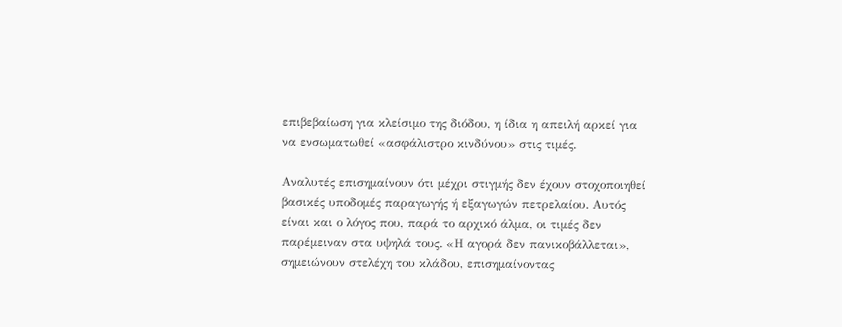επιβεβαίωση για κλείσιμο της διόδου, η ίδια η απειλή αρκεί για να ενσωματωθεί «ασφάλιστρο κινδύνου» στις τιμές.

Αναλυτές επισημαίνουν ότι μέχρι στιγμής δεν έχουν στοχοποιηθεί βασικές υποδομές παραγωγής ή εξαγωγών πετρελαίου. Αυτός είναι και ο λόγος που, παρά το αρχικό άλμα, οι τιμές δεν παρέμειναν στα υψηλά τους. «Η αγορά δεν πανικοβάλλεται», σημειώνουν στελέχη του κλάδου, επισημαίνοντας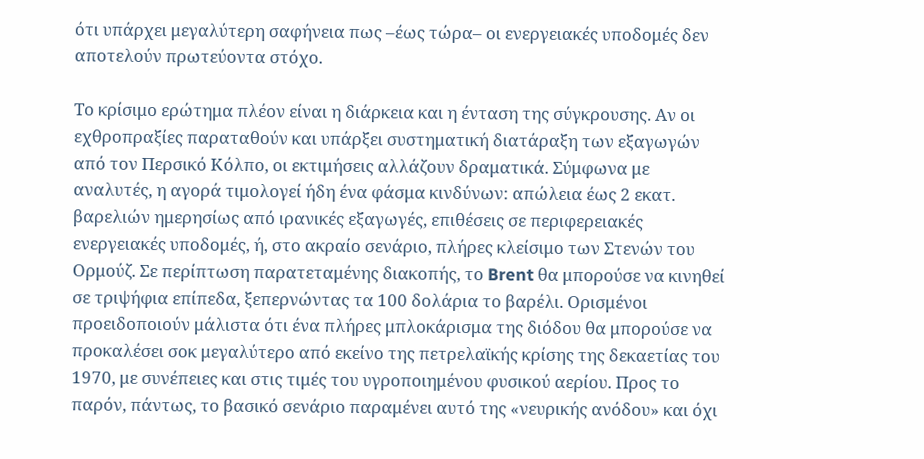ότι υπάρχει μεγαλύτερη σαφήνεια πως –έως τώρα– οι ενεργειακές υποδομές δεν αποτελούν πρωτεύοντα στόχο.

Το κρίσιμο ερώτημα πλέον είναι η διάρκεια και η ένταση της σύγκρουσης. Αν οι εχθροπραξίες παραταθούν και υπάρξει συστηματική διατάραξη των εξαγωγών από τον Περσικό Κόλπο, οι εκτιμήσεις αλλάζουν δραματικά. Σύμφωνα με αναλυτές, η αγορά τιμολογεί ήδη ένα φάσμα κινδύνων: απώλεια έως 2 εκατ. βαρελιών ημερησίως από ιρανικές εξαγωγές, επιθέσεις σε περιφερειακές ενεργειακές υποδομές, ή, στο ακραίο σενάριο, πλήρες κλείσιμο των Στενών του Ορμούζ. Σε περίπτωση παρατεταμένης διακοπής, το Brent θα μπορούσε να κινηθεί σε τριψήφια επίπεδα, ξεπερνώντας τα 100 δολάρια το βαρέλι. Ορισμένοι προειδοποιούν μάλιστα ότι ένα πλήρες μπλοκάρισμα της διόδου θα μπορούσε να προκαλέσει σοκ μεγαλύτερο από εκείνο της πετρελαϊκής κρίσης της δεκαετίας του 1970, με συνέπειες και στις τιμές του υγροποιημένου φυσικού αερίου. Προς το παρόν, πάντως, το βασικό σενάριο παραμένει αυτό της «νευρικής ανόδου» και όχι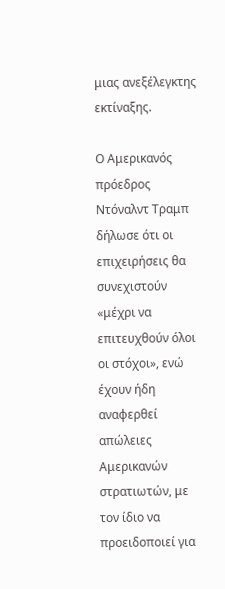μιας ανεξέλεγκτης εκτίναξης.

Ο Αμερικανός πρόεδρος Ντόναλντ Τραμπ δήλωσε ότι οι επιχειρήσεις θα συνεχιστούν «μέχρι να επιτευχθούν όλοι οι στόχοι», ενώ έχουν ήδη αναφερθεί απώλειες Αμερικανών στρατιωτών, με τον ίδιο να προειδοποιεί για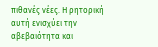πιθανές νέες. Η ρητορική αυτή ενισχύει την αβεβαιότητα και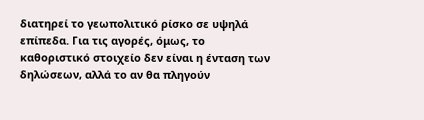διατηρεί το γεωπολιτικό ρίσκο σε υψηλά επίπεδα. Για τις αγορές, όμως, το καθοριστικό στοιχείο δεν είναι η ένταση των δηλώσεων, αλλά το αν θα πληγούν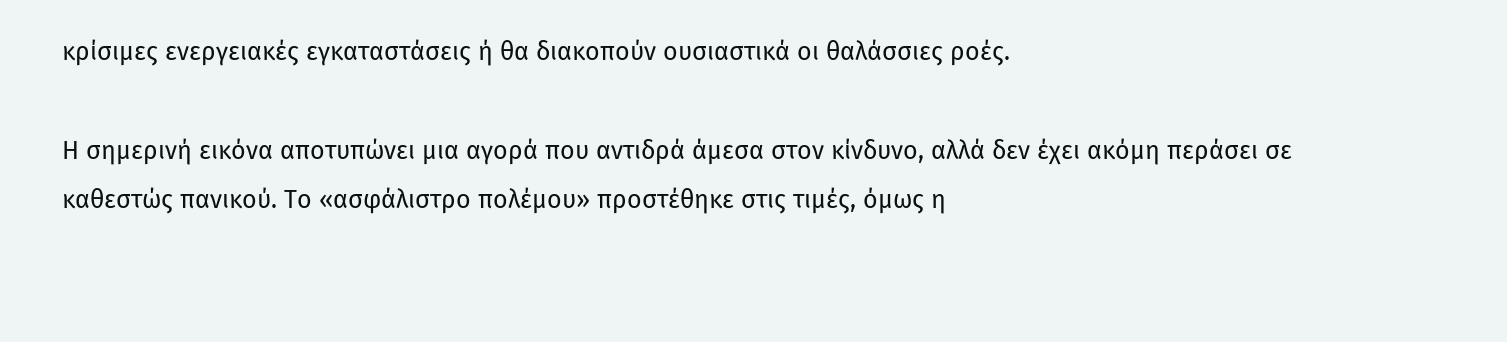κρίσιμες ενεργειακές εγκαταστάσεις ή θα διακοπούν ουσιαστικά οι θαλάσσιες ροές.

Η σημερινή εικόνα αποτυπώνει μια αγορά που αντιδρά άμεσα στον κίνδυνο, αλλά δεν έχει ακόμη περάσει σε καθεστώς πανικού. Το «ασφάλιστρο πολέμου» προστέθηκε στις τιμές, όμως η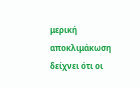μερική αποκλιμάκωση δείχνει ότι οι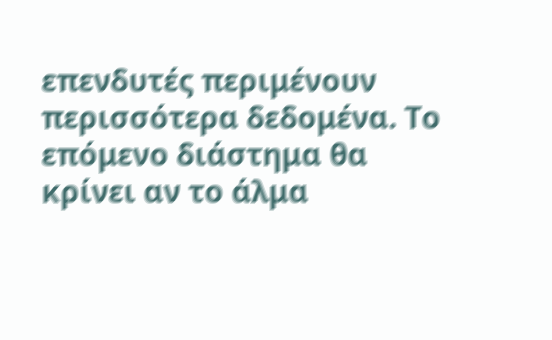επενδυτές περιμένουν περισσότερα δεδομένα. Το επόμενο διάστημα θα κρίνει αν το άλμα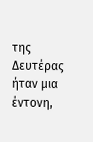της Δευτέρας ήταν μια έντονη,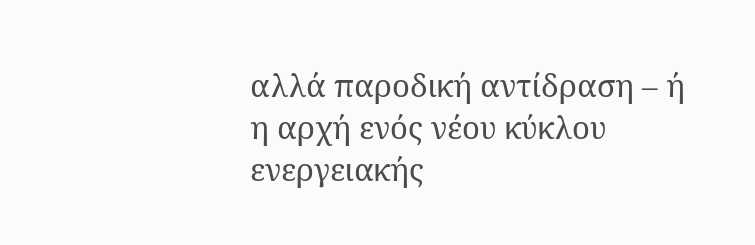αλλά παροδική αντίδραση – ή η αρχή ενός νέου κύκλου ενεργειακής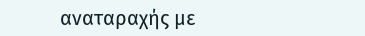αναταραχής με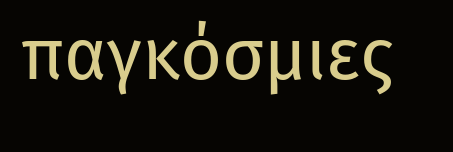παγκόσμιες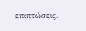επιπτώσεις.